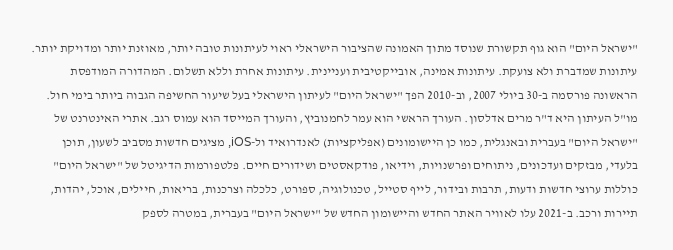"ישראל היום" הוא גוף תקשורת שנוסד מתוך האמונה שהציבור הישראלי ראוי לעיתונות טובה יותר, מאוזנת יותר ומדויקת יותר. עיתונות שמדברת ולא צועקת. עיתונות אמינה, אובייקטיבית ועניינית. עיתונות אחרת וללא תשלום. המהדורה המודפסת הראשונה פורסמה ב-30 ביולי 2007, וב-2010 הפך "ישראל היום" לעיתון הישראלי בעל שיעור החשיפה הגבוה ביותר בימי חול. מו"ל העיתון היא ד"ר מרים אדלסון. העורך הראשי הוא עמר לחמנוביץ, והעורך המייסד הוא עמוס רגב. אתרי האינטרנט של "ישראל היום" בעברית ובאנגלית, כמו כן היישומונים (אפליקציות) לאנדרואיד ול-iOS, מציגים חדשות מסביב לשעון, תוכן בלעדי, מבזקים ועדכונים, ניתוחים ופרשנויות, וידיאו, פודקאסטים ושידורים חיים. פלטפורמות הדיגיטל של "ישראל היום" כוללות ערוצי חדשות ודעות, תרבות ובידור, לייף סטייל, טכנולוגיה, ספורט, כלכלה וצרכנות, בריאות, חיילים, אוכל, יהדות, תיירות ורכב. ב-2021 עלו לאוויר האתר החדש והיישומון החדש של "ישראל היום" בעברית, במטרה לספק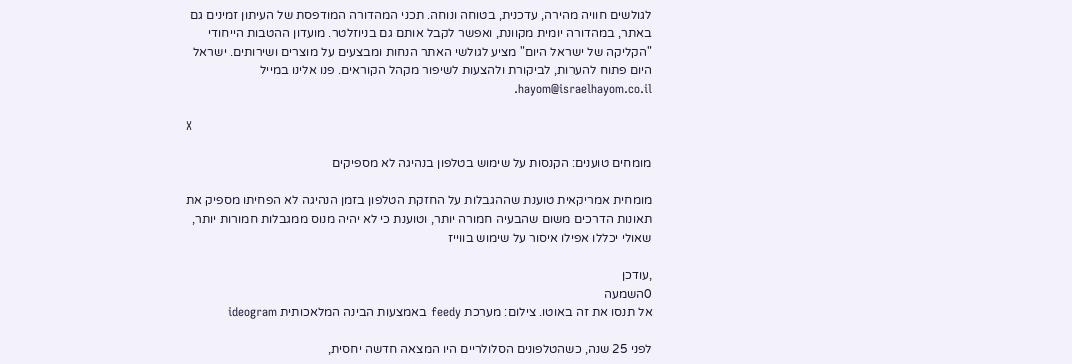לגולשים חוויה מהירה, עדכנית, בטוחה ונוחה. תכני המהדורה המודפסת של העיתון זמינים גם באתר, במהדורה יומית מקוונת, ואפשר לקבל אותם גם בניוזלטר. מועדון ההטבות הייחודי "הקליקה של ישראל היום" מציע לגולשי האתר הנחות ומבצעים על מוצרים ושירותים. ישראל היום פתוח להערות, לביקורת ולהצעות לשיפור מקהל הקוראים. פנו אלינו במייל hayom@israelhayom.co.il.

X

מומחים טוענים: הקנסות על שימוש בטלפון בנהיגה לא מספיקים

מומחית אמריקאית טוענת שההגבלות על החזקת הטלפון בזמן הנהיגה לא הפחיתו מספיק את תאונות הדרכים משום שהבעיה חמורה יותר, וטוענת כי לא יהיה מנוס ממגבלות חמורות יותר, שאולי יכללו אפילו איסור על שימוש בווייז

,עודכן
0השמעה
אל תנסו את זה באוטו. צילום: מערכת feedy באמצעות הבינה המלאכותית ideogram

לפני 25 שנה, כשהטלפונים הסלולריים היו המצאה חדשה יחסית,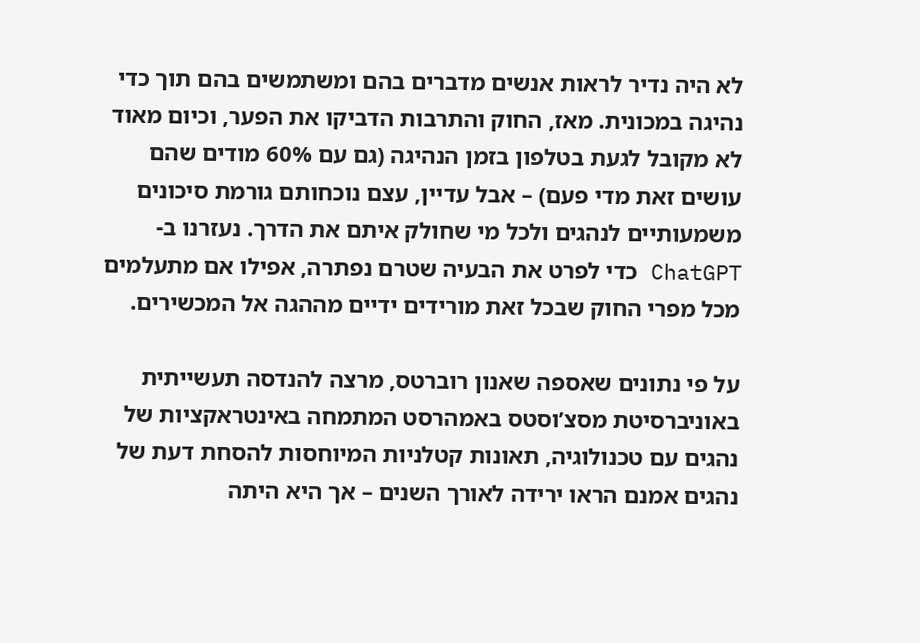לא היה נדיר לראות אנשים מדברים בהם ומשתמשים בהם תוך כדי נהיגה במכונית. מאז, החוק והתרבות הדביקו את הפער, וכיום מאוד לא מקובל לגעת בטלפון בזמן הנהיגה (גם עם 60% מודים שהם עושים זאת מדי פעם) – אבל עדיין, עצם נוכחותם גורמת סיכונים משמעותיים לנהגים ולכל מי שחולק איתם את הדרך. נעזרנו ב-ChatGPT כדי לפרט את הבעיה שטרם נפתרה, אפילו אם מתעלמים מכל מפרי החוק שבכל זאת מורידים ידיים מההגה אל המכשירים.

על פי נתונים שאספה שאנון רוברטס, מרצה להנדסה תעשייתית באוניברסיטת מסצ’וסטס באמהרסט המתמחה באינטראקציות של נהגים עם טכנולוגיה, תאונות קטלניות המיוחסות להסחת דעת של נהגים אמנם הראו ירידה לאורך השנים – אך היא היתה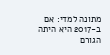מתונה למדי: אם ב-2017 היא היתה הגורם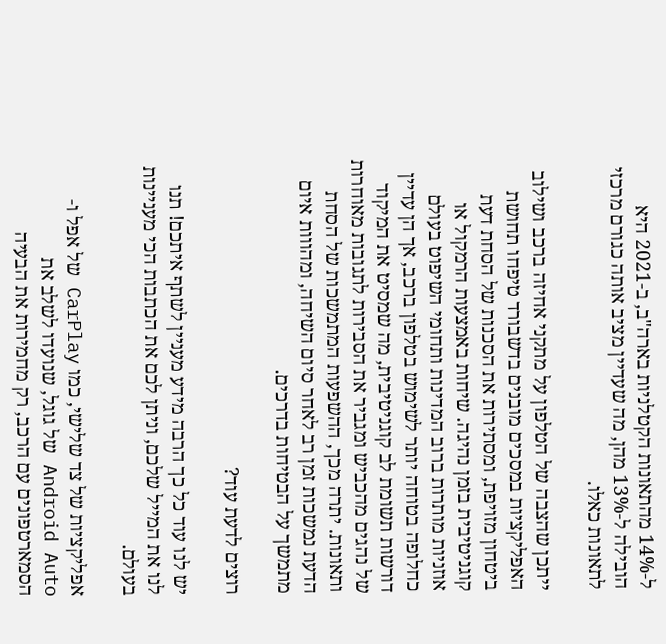ל-14% מהתאונות הקטלניות בארה"ב, ב-2021 היא הובילה ל-13% מהן, מה שעדיין מציב אותה כגורם מרכזי לתאונות כאלו.

ייתכן שהצבה של הטלפון על מתקני אחיזה ברכב ושילוב האפליקציות במסכים מובנים בדשבורד טיפחו תחושת ביטחון מזויפת, ומסתירות את הסכנות של הסחת דעת קוגניטיבית בזמן נהיגה. שיחות באמצעות הרמקול או אוזניות מותרות ברוב המדינות ותחומי השיפוט בעולם כחלופה בטוחה יותר לשימוש בטלפון ברכב, אך הן עדיין דורשות תשומת לב קוגניטיבית, מה שמסיט את המיקוד של נהגים מהכביש ומגביר את הסבירות לתגובות מאוחרות ותאונות. יתרה מכך, ההשפעות המתמשכות של הסחת הדעת נמשכות זמן רב לאחר סיום השיחה, ומהווות איום מתמשך על הבטיחות בדרכים.

רוצים לדעת עוד?

יש לנו עוד כל כך הרבה מידע מעניין לשתף איתכם! תנו לנו את המייל שלכם, וניתן לכם את הכתבות הכי מעניינות בעולם.

אפליקציות של צד שלישי, כמו CarPlay של אפל ו-Android Auto של גוגל, שנועדו לשלב את הסמארטפונים עם הרכב, רק מחמירות את הבעיה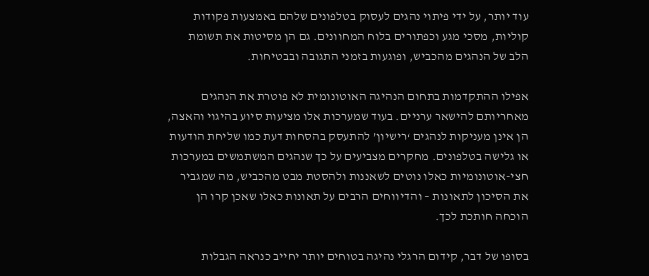עוד יותר, על ידי פיתוי נהגים לעסוק בטלפונים שלהם באמצעות פקודות קוליות, מסכי מגע וכפתורים בלוח המחוונים. גם הן מסיטות את תשומת הלב של הנהגים מהכביש, ופוגעות בזמני התגובה ובבטיחות.

אפילו ההתקדמות בתחום הנהיגה האוטונומית לא פוטרת את הנהגים מאחריותם להישאר ערניים. בעוד שמערכות אלו מציעות סיוע בהיגוי והאצה, הן אינן מעניקות לנהגים ‘רישיון’ להתעסק בהסחות דעת כמו שליחת הודעות או גלישה בטלפונים. מחקרים מצביעים על כך שנהגים המשתמשים במערכות חצי-אוטונומיות כאלו נוטים לשאננות ולהסטת מבט מהכביש, מה שמגביר את הסיכון לתאונות – והדיווחים הרבים על תאונות כאלו שאכן קרו הן הוכחה חותכת לכך.

בסופו של דבר, קידום הרגלי נהיגה בטוחים יותר יחייב כנראה הגבלות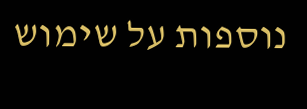נוספות על שימוש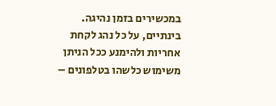במכשירים בזמן נהיגה. בינתיים, על כל נהג לקחת אחריות ולהימנע ככל הניתן משימוש כלשהו בטלפונים –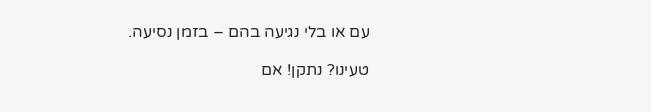עם או בלי נגיעה בהם – בזמן נסיעה.

טעינו? נתקן! אם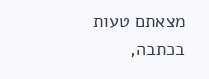מצאתם טעות בכתבה,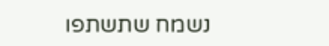נשמח שתשתפו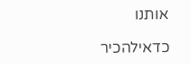אותנו

כדאילהכיר